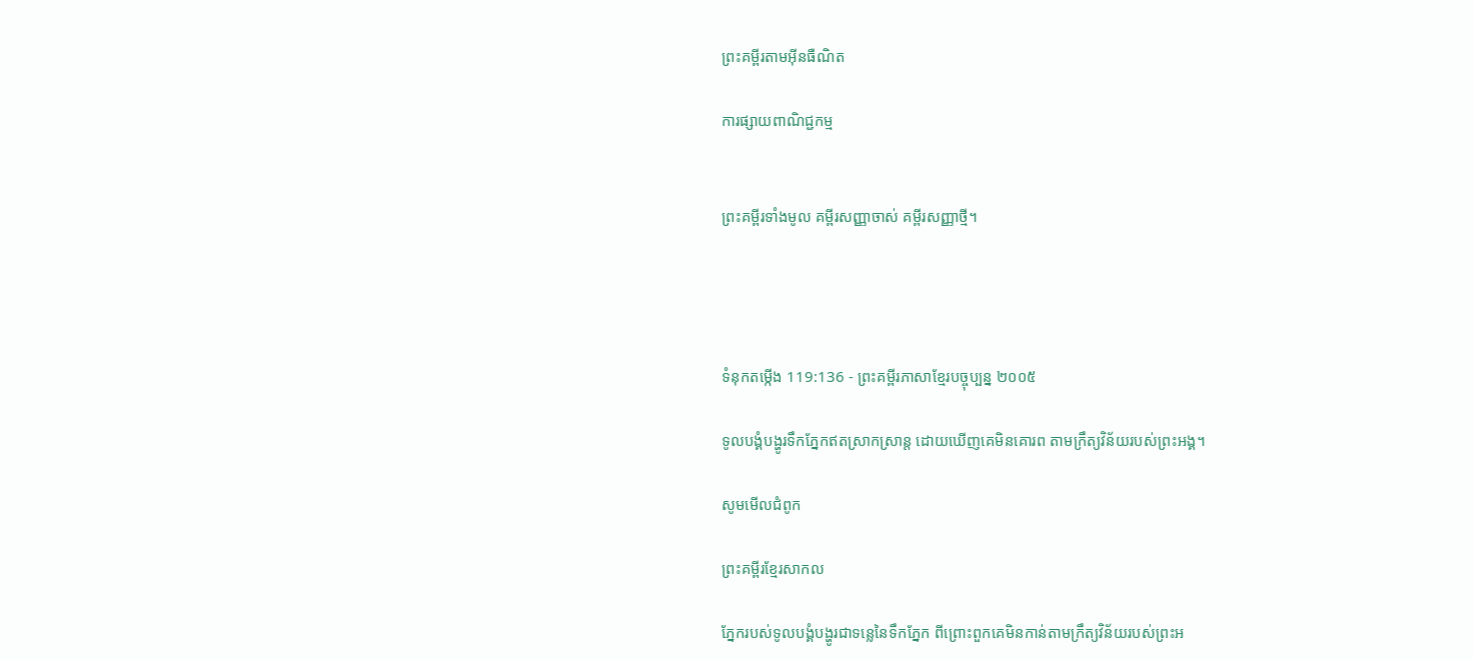ព្រះគម្ពីរតាមអ៊ីនធឺណិត

ការផ្សាយពាណិជ្ជកម្ម


ព្រះគម្ពីរទាំងមូល គម្ពីរសញ្ញាចាស់ គម្ពីរសញ្ញាថ្មី។




ទំនុកតម្កើង 119:136 - ព្រះគម្ពីរភាសាខ្មែរបច្ចុប្បន្ន ២០០៥

ទូលបង្គំបង្ហូរទឹកភ្នែកឥតស្រាក‌ស្រាន្ត ដោយឃើញគេមិនគោរព តាមក្រឹត្យ‌វិន័យរបស់ព្រះអង្គ។

សូមមើលជំពូក

ព្រះគម្ពីរខ្មែរសាកល

ភ្នែករបស់ទូលបង្គំបង្ហូរជាទន្លេនៃទឹកភ្នែក ពីព្រោះពួកគេមិនកាន់តាមក្រឹត្យវិន័យរបស់ព្រះអ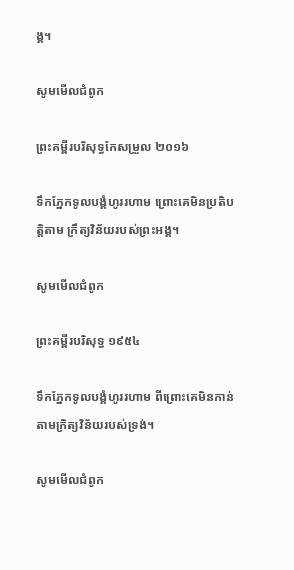ង្គ។

សូមមើលជំពូក

ព្រះគម្ពីរបរិសុទ្ធកែសម្រួល ២០១៦

ទឹកភ្នែកទូល‌បង្គំហូររហាម ព្រោះគេមិនប្រតិ‌បត្តិតាម ក្រឹត្យ‌វិន័យរបស់ព្រះ‌អង្គ។

សូមមើលជំពូក

ព្រះគម្ពីរបរិសុទ្ធ ១៩៥៤

ទឹកភ្នែកទូលបង្គំហូររហាម ពីព្រោះគេមិនកាន់តាមក្រិត្យ‌វិន័យរបស់ទ្រង់។

សូមមើលជំពូក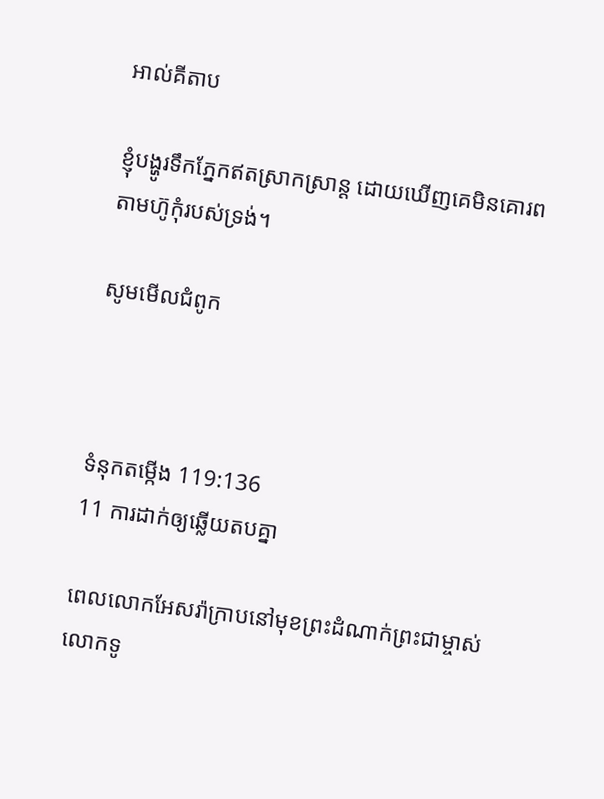អាល់គីតាប

ខ្ញុំបង្ហូរទឹកភ្នែកឥតស្រាក‌ស្រាន្ត ដោយឃើញគេមិនគោរព តាមហ៊ូកុំរបស់ទ្រង់។

សូមមើលជំពូក



ទំនុកតម្កើង 119:136
11 ការដាក់ឲ្យឆ្លើយតបគ្នា

ពេលលោកអែសរ៉ាក្រាបនៅមុខព្រះ‌ដំណាក់ព្រះ‌ជាម្ចាស់ លោកទូ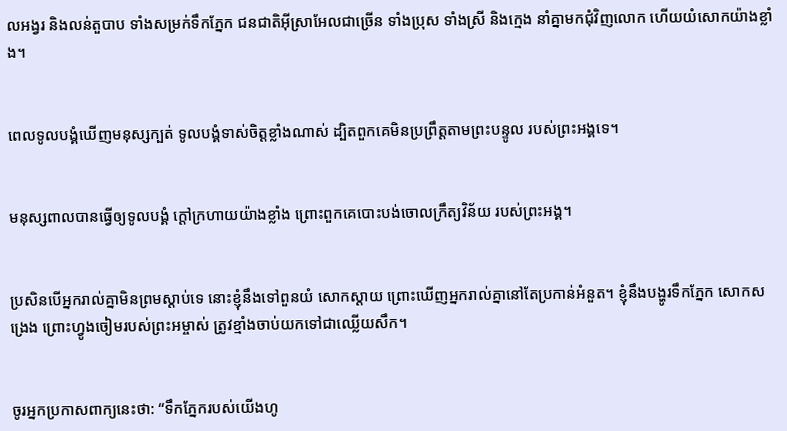ល‌អង្វរ និងលន់‌តួបាប ទាំងសម្រក់ទឹកភ្នែក ជន‌ជាតិអ៊ីស្រា‌អែលជាច្រើន ទាំងប្រុស ទាំងស្រី និងក្មេង នាំគ្នាមកជុំ‌វិញលោក ហើយយំសោកយ៉ាងខ្លាំង។


ពេលទូលបង្គំឃើញមនុស្សក្បត់ ទូលបង្គំទាស់ចិត្តខ្លាំងណាស់ ដ្បិតពួកគេមិនប្រព្រឹត្តតាមព្រះ‌បន្ទូល របស់ព្រះអង្គទេ។


មនុស្សពាលបានធ្វើឲ្យទូលបង្គំ ក្ដៅក្រហាយយ៉ាងខ្លាំង ព្រោះពួកគេបោះបង់ចោលក្រឹត្យ‌វិន័យ របស់ព្រះអង្គ។


ប្រសិនបើអ្នករាល់គ្នាមិនព្រមស្ដាប់ទេ នោះខ្ញុំនឹងទៅពួនយំ សោកស្ដាយ ព្រោះឃើញអ្នករាល់គ្នានៅតែប្រកាន់អំនួត។ ខ្ញុំនឹងបង្ហូរទឹកភ្នែក សោកសង្រេង ព្រោះហ្វូងចៀមរបស់ព្រះ‌អម្ចាស់ ត្រូវខ្មាំងចាប់យកទៅជាឈ្លើយសឹក។


ចូរអ្នកប្រកាសពាក្យនេះថា: “ទឹកភ្នែករបស់យើងហូ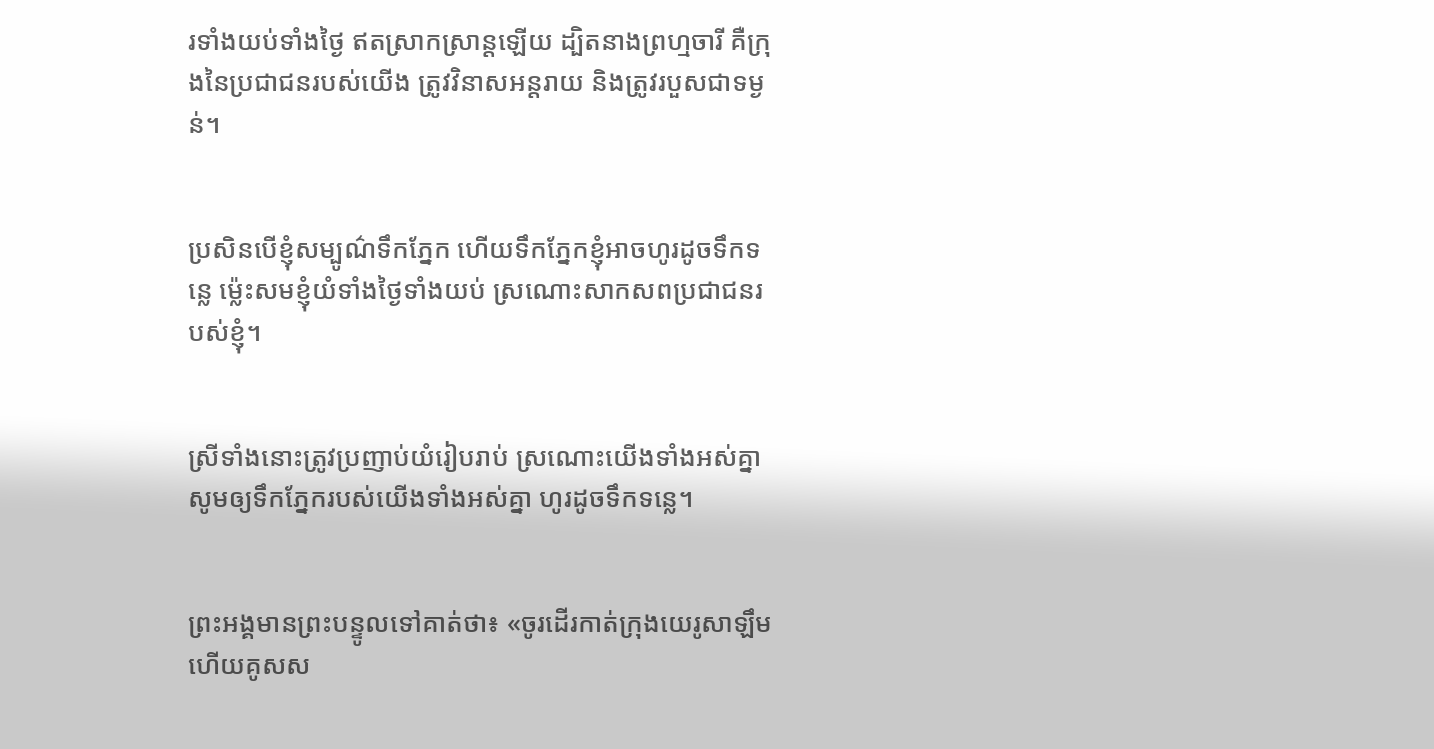រទាំងយប់ទាំងថ្ងៃ ឥតស្រាក‌ស្រាន្តឡើយ ដ្បិតនាងព្រហ្មចារី គឺក្រុងនៃប្រជា‌ជនរបស់យើង ត្រូវវិនាសអន្តរាយ និងត្រូវរបួសជាទម្ងន់។


ប្រសិនបើខ្ញុំសម្បូណ៌ទឹកភ្នែក ហើយទឹកភ្នែកខ្ញុំអាចហូរដូចទឹកទន្លេ ម៉្លេះសមខ្ញុំយំទាំងថ្ងៃទាំងយប់ ស្រណោះសាក‌សពប្រជា‌ជនរបស់ខ្ញុំ។


ស្រីទាំងនោះត្រូវប្រញាប់យំរៀបរាប់ ស្រណោះយើងទាំងអស់គ្នា សូមឲ្យទឹកភ្នែករបស់យើងទាំងអស់គ្នា ហូរដូចទឹកទន្លេ។


ព្រះអង្គមានព្រះ‌បន្ទូលទៅគាត់ថា៖ «ចូរដើរកាត់ក្រុងយេរូ‌សាឡឹម ហើយគូសស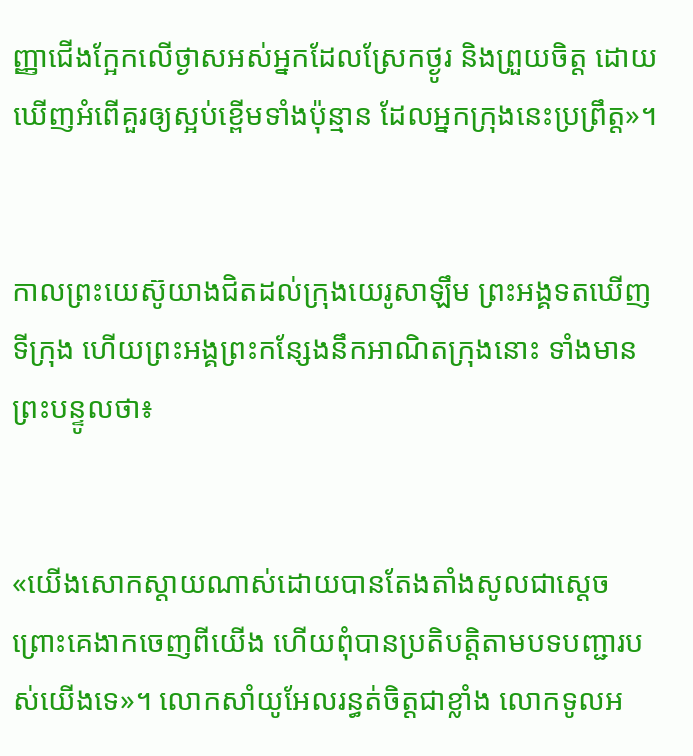ញ្ញាជើងក្អែកលើថ្ងាសអស់អ្នកដែលស្រែកថ្ងូរ និងព្រួយចិត្ត ដោយឃើញអំពើគួរឲ្យស្អប់ខ្ពើមទាំងប៉ុន្មាន ដែលអ្នកក្រុងនេះប្រព្រឹត្ត»។


កាលព្រះ‌យេស៊ូយាងជិតដល់ក្រុងយេរូ‌សាឡឹម ព្រះអង្គទតឃើញទីក្រុង ហើយព្រះអង្គព្រះ‌កន្សែងនឹកអាណិតក្រុងនោះ ទាំងមានព្រះ‌បន្ទូលថា៖


«យើងសោកស្ដាយណាស់ដោយបានតែង‌តាំងសូលជាស្ដេច ព្រោះគេងាកចេញពីយើង ហើយពុំបានប្រតិបត្តិតាមបទ‌បញ្ជារបស់យើងទេ»។ លោកសាំយូ‌អែលរន្ធត់ចិត្តជាខ្លាំង លោកទូល‌អ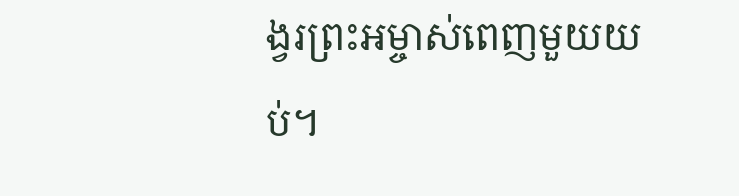ង្វរព្រះ‌អម្ចាស់ពេញមួយយប់។